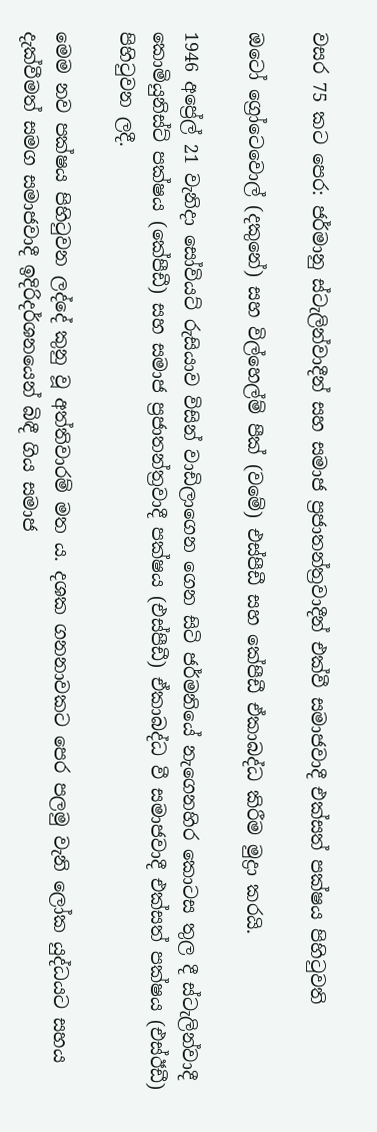වසර 75 කට පෙර: ජර්මානු ස්ටැලින්වාදීන් සහ සමාජ ප්‍රජාතන්ත්‍රවාදීන් එක්වී සමාජවාදී එක්සත් පක්ෂය පිහිටුවති

ඔටෝ ග්‍රෝටෙවොල් (දකුනේ) සහ විල්හෙල්ම් පීක් (වමේ) එස්පීඩී සහ කේපීඩී ඒකාබද්ධ කිරීම මුද්‍රා කරයි.

1946 අප්‍රේල් 21 වැනිදා සෝවියට් රුසියාව විසින් වාඩිලාගෙන ගෙන සිටි ජර්මනියේ නැගෙනහිර කොටස තුල දී ස්ටැලින්වාදී කොමියුනිස්ට් පක්ෂය (කේපීඩී) සහ සමාජ ප්‍රජාතන්ත්‍රවාදී පක්ෂය (එස්පීඩී) ඒකාබද්ධ වී සමාජවාදී එක්සත් පක්ෂය (එස්ඊඩී) පිහිටුවන ලදී.

මෙම නව පක්ෂය පිහිටුවන ලද්දේ කුනු වූ අත්තිවාරම් මත ය. දශක ගනනාවකට පෙර පලමු වැනි ලෝක යුද්ධයට සහය දැක්වීමත් සමග සමාජවාදී ඉදිරිදර්ශනයෙන් බිඳී ගිය සමාජ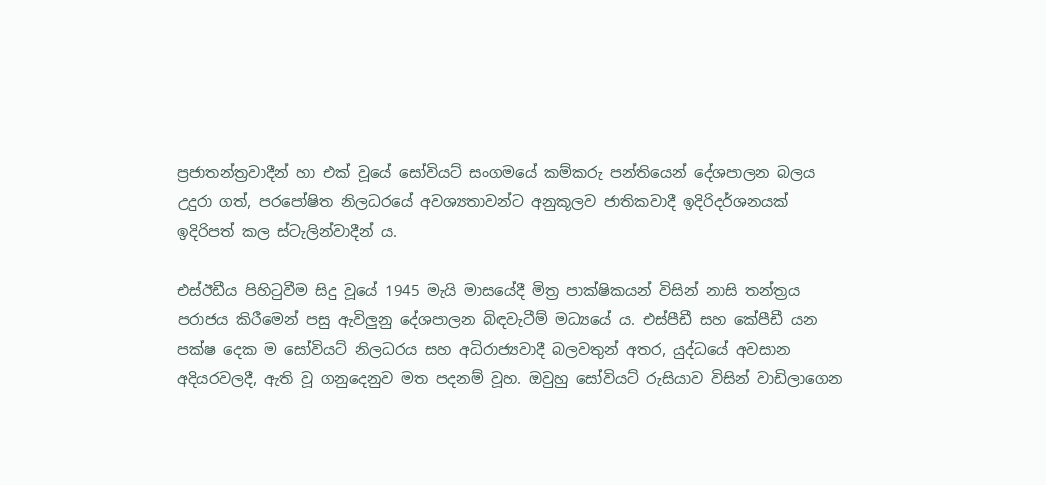ප්‍රජාතන්ත්‍රවාදීන් හා එක් වූයේ සෝවියට් සංගමයේ කම්කරු පන්තියෙන් දේශපාලන බලය උදුරා ගත්, පරපෝෂිත නිලධරයේ අවශ්‍යතාවන්ට අනුකූලව ජාතිකවාදී ඉදිරිදර්ශනයක් ඉදිරිපත් කල ස්ටැලින්වාදීන් ය.

එස්ඊඩීය පිහිටුවීම සිදු වූයේ 1945 මැයි මාසයේදී මිත්‍ර පාක්ෂිකයන් විසින් නාසි තන්ත්‍රය පරාජය කිරීමෙන් පසු ඇවිලුනු දේශපාලන බිඳවැටීම් මධ්‍යයේ ය. එස්පීඩී සහ කේපීඩී යන පක්ෂ දෙක ම සෝවියට් නිලධරය සහ අධිරාජ්‍යවාදී බලවතුන් අතර, යුද්ධයේ අවසාන අදියරවලදී, ඇති වූ ගනුදෙනුව මත පදනම් වූහ. ඔවුහු සෝවියට් රුසියාව විසින් වාඩිලාගෙන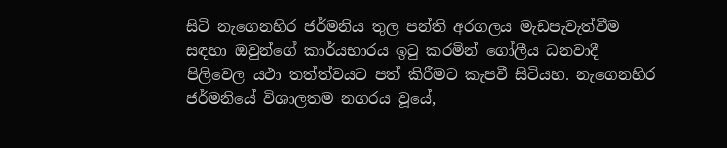සිටි නැගෙනහිර ජර්මනිය තුල පන්ති අරගලය මැඩපැවැත්වීම සඳහා ඔවුන්ගේ කාර්යභාරය ඉටු කරමින් ගෝලීය ධනවාදී පිලිවෙල යථා තත්ත්වයට පත් කිරීමට කැපවී සිටියහ. නැගෙනහිර ජර්මනියේ විශාලතම නගරය වූයේ,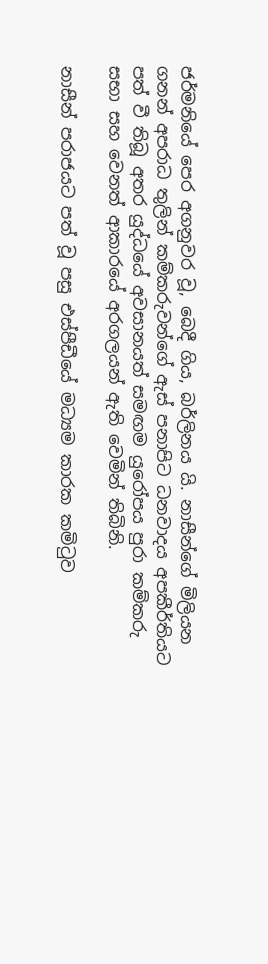ජර්මනියේ පෙර අගනුවර වූ, බෙදී ගිය, බර්ලිනය යි. නාසීන්ගේ මිලියන ගනන් අපරාධ තුලින් කම්කරුවන්ගේ ඇස් පනාපිට ධනවාදය අපකීර්තියට පත් වී තිබූ අතර යුද්ධයේ අවසානයත් සමඟම යුරෝපය පුරා කම්කරු සභා සහ වෙනත් ආකාරයේ අරගලයන් ඇති වෙමින් තිබිනි.

නාසීන් පරාජයට පත් වූ පසු එස්පීඩීයේ මධ්‍යම කාරක කමිටුව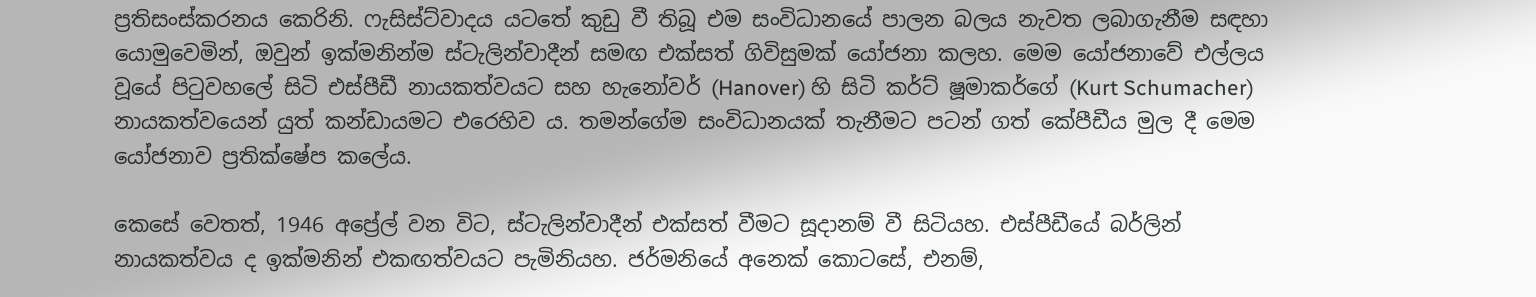ප්‍රතිසංස්කරනය කෙරිනි. ෆැසිස්ට්වාදය යටතේ කුඩු වී තිබූ එම සංවිධානයේ පාලන බලය නැවත ලබාගැනීම සඳහා යොමුවෙමින්, ඔවුන් ඉක්මනින්ම ස්ටැලින්වාදීන් සමඟ එක්සත් ගිවිසුමක් යෝජනා කලහ. මෙම යෝජනාවේ එල්ලය වූයේ පිටුවහලේ සිටි එස්පීඩී නායකත්වයට සහ හැනෝවර් (Hanover) හි සිටි කර්ට් ෂූමාකර්ගේ (Kurt Schumacher) නායකත්වයෙන් යුත් කන්ඩායමට එරෙහිව ය. තමන්ගේම සංවිධානයක් තැනීමට පටන් ගත් කේපීඩීය මුල දී මෙම යෝජනාව ප්‍රතික්ෂේප කලේය.

කෙසේ වෙතත්, 1946 අප්‍රේල් වන විට, ස්ටැලින්වාදීන් එක්සත් වීමට සූදානම් වී සිටියහ. එස්පීඩීයේ බර්ලින් නායකත්වය ද ඉක්මනින් එකඟත්වයට පැමිනියහ. ජර්මනියේ අනෙක් කොටසේ, එනම්,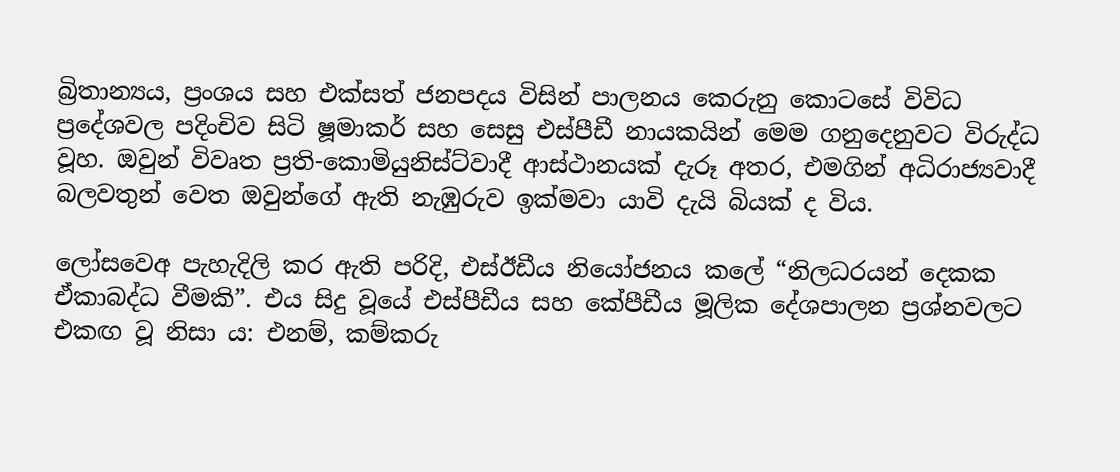බ්‍රිතාන්‍යය, ප්‍රංශය සහ එක්සත් ජනපදය විසින් පාලනය කෙරුනු කොටසේ විවිධ ප්‍රදේශවල පදිංචිව සිටි ෂූමාකර් සහ සෙසු එස්පීඩී නායකයින් මෙම ගනුදෙනුවට විරුද්ධ වූහ. ඔවුන් විවෘත ප්‍රති-කොමියුනිස්ට්වාදී ආස්ථානයක් දැරූ අතර, එමගින් අධිරාජ්‍යවාදී බලවතුන් වෙත ඔවුන්ගේ ඇති නැඹුරුව ඉක්මවා යාවි දැයි බියක් ද විය.

ලෝසවෙඅ පැහැදිලි කර ඇති පරිදි, එස්ඊඩීය නියෝජනය කලේ “නිලධරයන් දෙකක ඒකාබද්ධ වීමකි”. එය සිදු වූයේ එස්පීඩීය සහ කේපීඩීය මූලික දේශපාලන ප්‍රශ්නවලට එකඟ වූ නිසා ය: එනම්, කම්කරු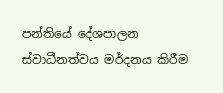පන්තියේ දේශපාලන ස්වාධීනත්වය මර්දනය කිරීම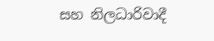සහ නිලධාරිවාදී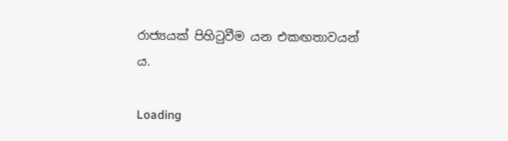රාජ්‍යයක් පිහිටුවීම යන එකඟතාවයන් ය.

Loading